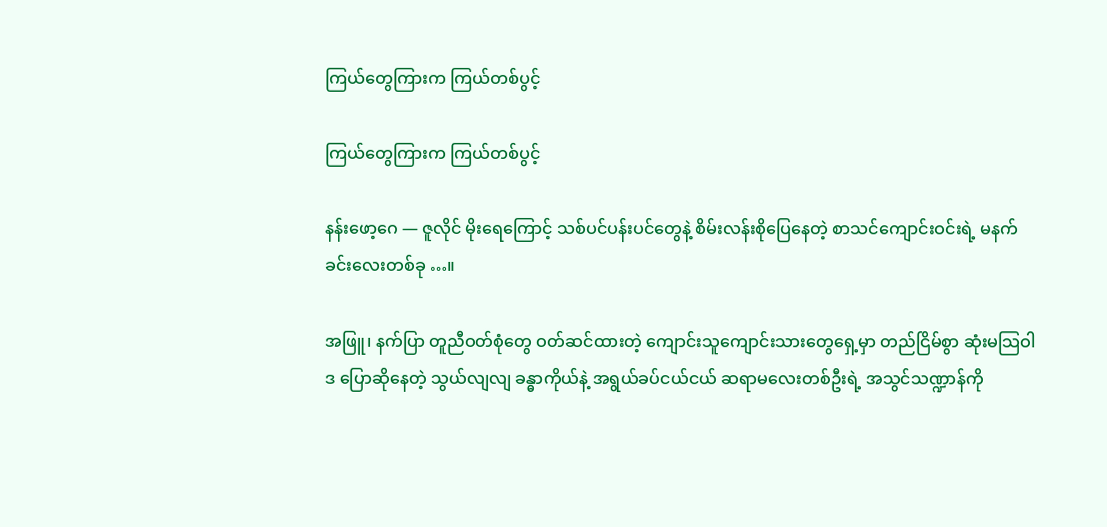ကြယ်တွေကြားက ကြယ်တစ်ပွင့်

ကြယ်တွေကြားက ကြယ်တစ်ပွင့်

နန်းဖော့ဂေ — ဇူလိုင် မိုးရေကြောင့် သစ်ပင်ပန်းပင်တွေနဲ့ စိမ်းလန်းစိုပြေနေတဲ့ စာသင်ကျောင်းဝင်းရဲ့ မနက်ခင်းလေးတစ်ခု …။

အဖြူ၊ နက်ပြာ တူညီဝတ်စုံတွေ ဝတ်ဆင်ထားတဲ့ ကျောင်းသူကျောင်းသားတွေရှေ့မှာ တည်ငြိမ်စွာ ဆုံးမသြဝါဒ ပြောဆိုနေတဲ့ သွယ်လျလျ ခန္ဓာကိုယ်နဲ့ အရွယ်ခပ်ငယ်ငယ် ဆရာမလေးတစ်ဦးရဲ့ အသွင်သဏ္ဍာန်ကို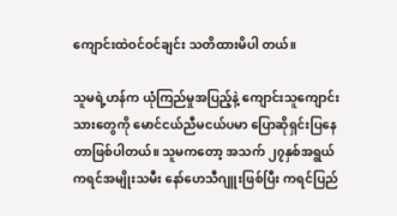ကျောင်းထဲဝင်ဝင်ချင်း သတိထားမိပါ တယ်။

သူမရဲ့ဟန်က ယုံကြည်မှုအပြည့်နဲ့ ကျောင်းသူကျောင်းသားတွေကို မောင်ငယ်ညီမငယ်ပမာ ပြောဆိုရှင်းပြနေတာဖြစ်ပါတယ်။ သူမကတော့ အသက် ၂၇နှစ်အရွယ် ကရင်အမျိုးသမီး နော်ဟေသီဂျူးဖြစ်ပြီး ကရင်ပြည်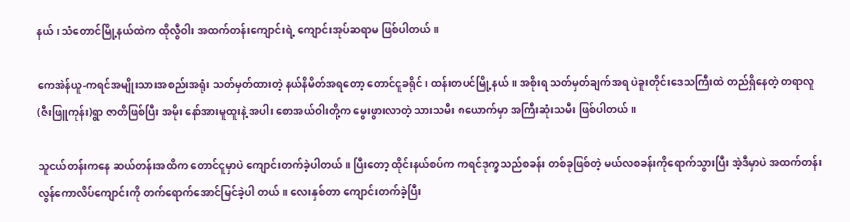နယ်၊ သံတောင်မြို့နယ်ထဲက ထိုလွီဝါး အထက်တန်းကျောင်းရဲ့ ကျောင်းအုပ်ဆရာမ ဖြစ်ပါတယ်။

ကေအဲန်ယူ-ကရင်အမျိုးသားအစည်းအရုံး သတ်မှတ်ထားတဲ့ နယ်နိမိတ်အရတော့ တောင်ငူခရိုင်၊ ထန်းတပင်မြို့နယ်။ အစိုးရ သတ်မှတ်ချက်အရ ပဲခူးတိုင်းဒေသကြီးထဲ တည်ရှိနေတဲ့ တရာလူ(ဇီးဖြူကုန်း)ရွာ ဇာတိဖြစ်ပြီး အမိုး နော်အားမူထူးနဲ့ အပါး စောအယ်ဝါးတို့က မွေးဖွားလာတဲ့ သားသမီး ၈ယောက်မှာ အကြီးဆုံးသမီး ဖြစ်ပါတယ်။

သူငယ်တန်းကနေ ဆယ်တန်းအထိက တောင်ငူမှာပဲ ကျောင်းတက်ခဲ့ပါတယ်။ ပြီးတော့ ထိုင်းနယ်စပ်က ကရင်ဒုက္ခသည်စခန်း တစ်ခုဖြစ်တဲ့ မယ်လစခန်းကိုရောက်သွားပြီး အဲ့ဒီမှာပဲ အထက်တန်းလွန်ကောလိပ်ကျောင်းကို တက်ရောက်အောင်မြင်ခဲ့ပါ တယ်။ လေးနှစ်တာ ကျောင်းတက်ခဲ့ပြီး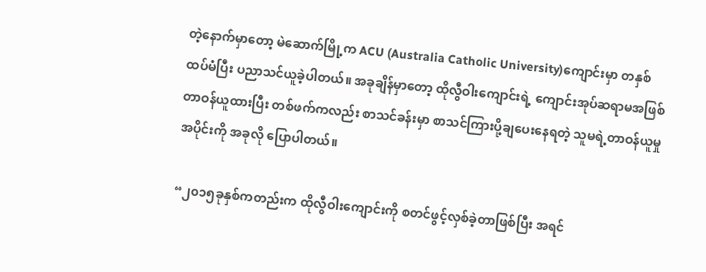တဲ့နောက်မှာတော့ မဲဆောက်မြို့က ACU (Australia Catholic University)ကျောင်းမှာ တနှစ် ထပ်မံပြီး ပညာသင်ယူခဲ့ပါတယ်။ အခုချိန်မှာတော့ ထိုလွီဝါးကျောင်းရဲ့ ကျောင်းအုပ်ဆရာမအဖြစ် တာဝန်ယူထားပြီး တစ်ဖက်ကလည်း စာသင်ခန်းမှာ စာသင်ကြားပို့ချပေးနေရတဲ့ သူမရဲ့တာဝန်ယူမှုအပိုင်းကို အခုလို ပြောပါတယ်။

“၂၀၁၅ခုနှစ်ကတည်းက ထိုလွီဝါးကျောင်းကို စတင်ဖွင့်လှစ်ခဲ့တာဖြစ်ပြီး အရင်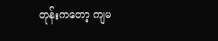တုန်းကတော့ ကျမ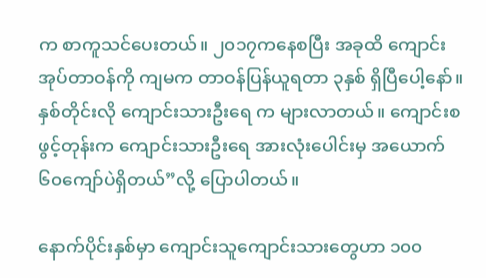က စာကူသင်ပေးတယ်။ ၂၀၁၇ကနေစပြီး အခုထိ ကျောင်းအုပ်တာဝန်ကို ကျမက တာဝန်ပြန်ယူရတာ ၃နှစ် ရှိပြီပေါ့နော်။ နှစ်တိုင်းလို ကျောင်းသားဦးရေ က များလာတယ်။ ကျောင်းစဖွင့်တုန်းက ကျောင်းသားဦးရေ အားလုံးပေါင်းမှ အယောက် ၆၀ကျော်ပဲရှိတယ်”လို့ ပြောပါတယ်။

နောက်ပိုင်းနှစ်မှာ ကျောင်းသူကျောင်းသားတွေဟာ ၁၀၀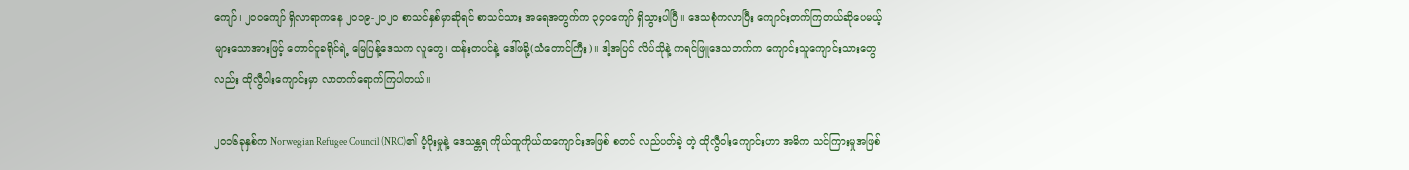ကျော်၊ ၂၀၀ကျော် ရှိလာရာကနေ ၂၀၁၉-၂၀၂၀ စာသင်နှစ်မှာဆိုရင် စာသင်သား အရေအတွက်က ၃၄၀ကျော် ရှိသွားပါပြီ။ ဒေသစုံကလာပြီး ကျောင်းတက်ကြတယ်ဆိုပေမယ့် များသောအားဖြင့် တောင်ငူခရိုင်ရဲ့ မြေပြန့်ဒေသက လူတွေ၊ ထန်းတပင်နဲ့ ဒေါ်ဖခို့(သံတောင်ကြီး)။ ဒါ့အပြင် လိပ်သိုနဲ့ ကရင်ဖြူဒေသဘက်က ကျောင်းသူကျောင်းသားတွေလည်း ထိုလွီဝါးကျောင်းမှာ လာတက်ရောက်ကြပါတယ်။

၂၀၁၆ခုနှစ်က Norwegian Refugee Council (NRC)၏ ပံ့ပိုးမှုနဲ့ ဒေသန္တရ ကိုယ်ထူကိုယ်ထကျောင်းအဖြစ် စတင် လည်ပတ်ခဲ့ တဲ့ ထိုလွီဝါးကျောင်းဟာ အဓိက သင်ကြားမှုအဖြစ်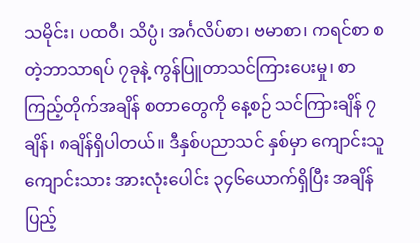သမိုင်း၊ ပထဝီ၊ သိပ္ပံ၊ အင်္ဂလိပ်စာ၊ ဗမာစာ၊ ကရင်စာ စတဲ့ဘာသာရပ် ၇ခုနဲ့ ကွန်ပြူတာသင်ကြားပေးမှု၊ စာကြည့်တိုက်အချိန် စတာတွေကို နေ့စဉ် သင်ကြားချိန် ၇ချိန်၊ ၈ချိန်ရှိပါတယ်။ ဒီနှစ်ပညာသင် နှစ်မှာ ကျောင်းသူကျောင်းသား အားလုံးပေါင်း ၃၄၆ယောက်ရှိပြီး အချိန်ပြည့်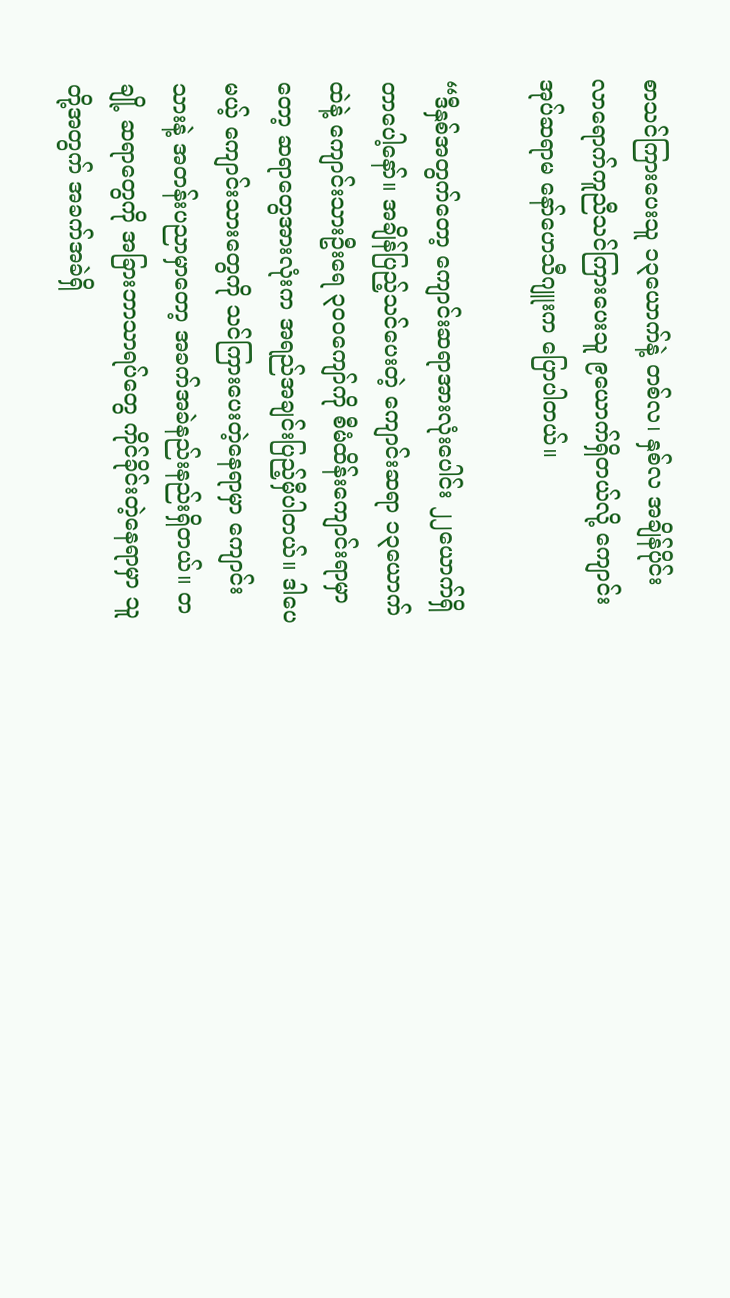စာသင်ကြားပေးသူ ၁၃ယောက်နဲ့ တစ်လ၊ နှစ်လ အချိန်ပိုင်း လာရောက်ကူညီသင်ကြားပေးသူ ၉ယောက်ရှိတယ်လို့ ကျောင်းအုပ်ဆရာမ နော်ဟေသီဂျူးက ပြောပါတယ်။

“ဒီနှစ်အတွက်တော့ ကျောင်းဆရာအားလုံးပေါင်း ၂၂ယောက်ရှိတာပေါ့နော်။ အချိန်ပြည့်သင်ပေးတဲ့ ကျောင်းဆရာ ၁၃ယောက် ထဲနဲ့ ကျောင်းသားဦးရေ ၃၀၀ကျော်ကို စီမံထိန်းကျောင်းရာမှာတော့ ဆရာတွေအားလုံးက အရည်အချင်းပြည့်မှီပါတယ်။ ဒါပေ မယ့် ကျောင်းသားတွေကို သင်ကြားပေးတဲ့နေရာမှာ ကျောင်းသားနဲ့ အတန်းပညာမှာတော့ အခက်အခဲနည်းနည်းရှိတယ်။ တချို့ ဆရာတွေကို အခြားဘာသာရပ်တွေ ကိုင်ခိုင်းတဲ့နေရာမှာ သူတို့အတွက် အခက်အခဲရှိ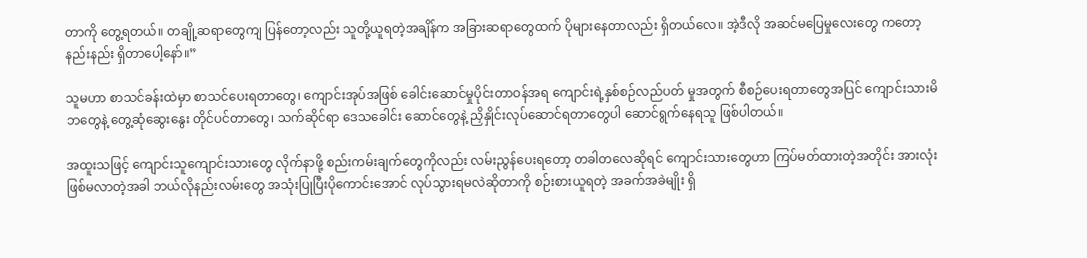တာကို တွေ့ရတယ်။ တချို့ဆရာတွေကျ ပြန်တော့လည်း သူတို့ယူရတဲ့အချိန်က အခြားဆရာတွေထက် ပိုများနေတာလည်း ရှိတယ်လေ။ အဲ့ဒီလို အဆင်မပြေမှုလေးတွေ ကတော့ နည်းနည်း ရှိတာပေါ့နော်။”

သူမဟာ စာသင်ခန်းထဲမှာ စာသင်ပေးရတာတွေ၊ ကျောင်းအုပ်အဖြစ် ခေါင်းဆောင်မှုပိုင်းတာဝန်အရ ကျောင်းရဲ့နှစ်စဉ်လည်ပတ် မှုအတွက် စီစဉ်ပေးရတာတွေအပြင် ကျောင်းသားမိဘတွေနဲ့ တွေ့ဆုံဆွေးနွေး တိုင်ပင်တာတွေ၊ သက်ဆိုင်ရာ ဒေသခေါင်း ဆောင်တွေနဲ့ ညှိနှိုင်းလုပ်ဆောင်ရတာတွေပါ ဆောင်ရွက်နေရသူ ဖြစ်ပါတယ်။

အထူးသဖြင့် ကျောင်းသူကျောင်းသားတွေ လိုက်နာဖို့ စည်းကမ်းချက်တွေကိုလည်း လမ်းညွန်ပေးရတော့ တခါတလေဆိုရင် ကျောင်းသားတွေဟာ ကြပ်မတ်ထားတဲ့အတိုင်း အားလုံး ဖြစ်မလာတဲ့အခါ ဘယ်လိုနည်းလမ်းတွေ အသုံးပြုပြီးပိုကောင်းအောင် လုပ်သွားရမလဲဆိုတာကို စဉ်းစားယူရတဲ့ အခက်အခဲမျိုး ရှိ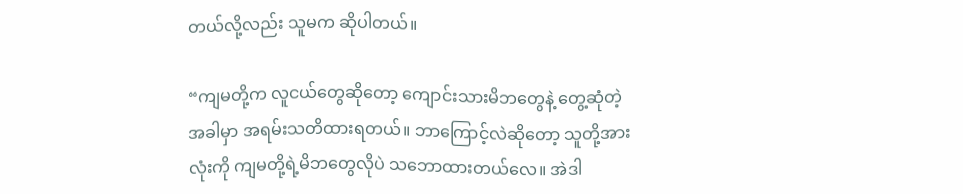တယ်လို့လည်း သူမက ဆိုပါတယ်။

“ကျမတို့က လူငယ်တွေဆိုတော့ ကျောင်းသားမိဘတွေနဲ့ တွေ့ဆုံတဲ့အခါမှာ အရမ်းသတိထားရတယ်။ ဘာကြောင့်လဲဆိုတော့ သူတို့အားလုံးကို ကျမတို့ရဲ့မိဘတွေလိုပဲ သဘောထားတယ်လေ။ အဲဒါ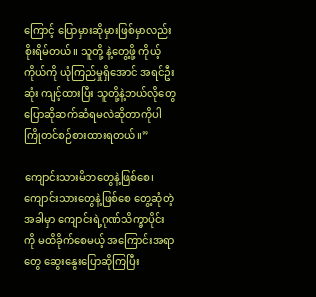ကြောင့် ပြောမှားဆိုမှားဖြစ်မှာလည်း စိုးရိမ်တယ်။ သူတို့ နဲ့တွေ့ဖို့ ကိုယ့်ကိုယ်ကို ယုံကြည်မှုရှိအောင် အရင်ဦးဆုံး ကျင့်ထားပြီး သူတို့နဲ့ဘယ်လိုတွေ ပြောဆိုဆက်ဆံရမလဲဆိုတာကိုပါ ကြိုတင်စဉ်စားထားရတယ်။”

ကျောင်းသားမိဘတွေနဲ့ဖြစ်စေ၊ ကျောင်းသားတွေနဲ့ဖြစ်စေ တွေ့ဆုံတဲ့အခါမှာ ကျောင်းရဲ့ဂုဏ်သိက္ခာပိုင်းကို မထိခိုက်စေမယ့် အကြောင်းအရာတွေ ဆွေးနွေးပြောဆိုကြပြီး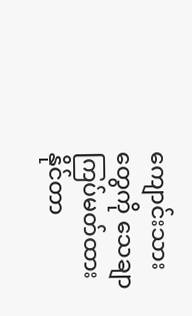ကျောင်းသားတွေကို သေချာကြပ်မတ်ထားနိုင်တာ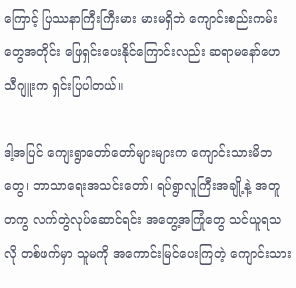ကြောင့် ပြဿနာကြီးကြီးမား မားမရှိဘဲ ကျောင်းစည်းကမ်းတွေအတိုင်း ဖြေရှင်းပေးနိုင်ကြောင်းလည်း ဆရာမနော်ဟေသီဂျူးက ရှင်းပြပါတယ်။

ဒါ့အပြင် ကျေးရွာတော်တော်များများက ကျောင်းသားမိဘတွေ၊ ဘာသာရေးအသင်းတော်၊ ရပ်ရွာလူကြီးအချို့နဲ့ အတူတကွ လက်တွဲလုပ်ဆောင်ရင်း အတွေ့အကြုံတွေ သင်ယူရသလို တစ်ဖက်မှာ သူမကို အကောင်းမြင်ပေးကြတဲ့ ကျောင်းသား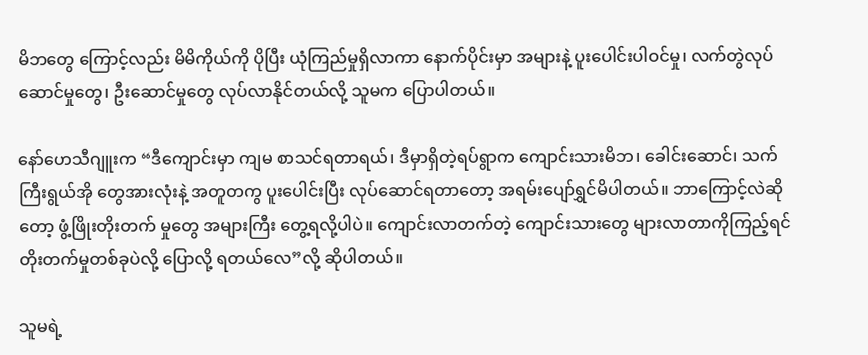မိဘတွေ ကြောင့်လည်း မိမိကိုယ်ကို ပိုပြီး ယုံကြည်မှုရှိလာကာ နောက်ပိုင်းမှာ အများနဲ့ ပူးပေါင်းပါဝင်မှု၊ လက်တွဲလုပ်ဆောင်မှုတွေ၊ ဦးဆောင်မှုတွေ လုပ်လာနိုင်တယ်လို့ သူမက ပြောပါတယ်။

နော်ဟေသီဂျူးက “ဒီကျောင်းမှာ ကျမ စာသင်ရတာရယ်၊ ဒီမှာရှိတဲ့ရပ်ရွာက ကျောင်းသားမိဘ၊ ခေါင်းဆောင်၊ သက်ကြီးရွယ်အို တွေအားလုံးနဲ့ အတူတကွ ပူးပေါင်းပြီး လုပ်ဆောင်ရတာတော့ အရမ်းပျော်ရွှင်မိပါတယ်။ ဘာကြောင့်လဲဆိုတော့ ဖွံ့ဖြိုးတိုးတက် မှုတွေ အများကြီး တွေ့ရလို့ပါပဲ။ ကျောင်းလာတက်တဲ့ ကျောင်းသားတွေ များလာတာကိုကြည့်ရင် တိုးတက်မှုတစ်ခုပဲလို့ ပြောလို့ ရတယ်လေ”လို့ ဆိုပါတယ်။

သူမရဲ့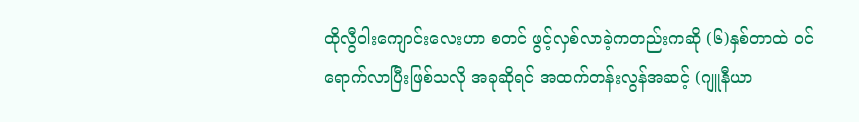ထိုလွီဝါးကျောင်းလေးဟာ စတင် ဖွင့်လှစ်လာခဲ့ကတည်းကဆို (၆)နှစ်တာထဲ ဝင်ရောက်လာပြီးဖြစ်သလို အခုဆိုရင် အထက်တန်းလွန်အဆင့် (ဂျူနီယာ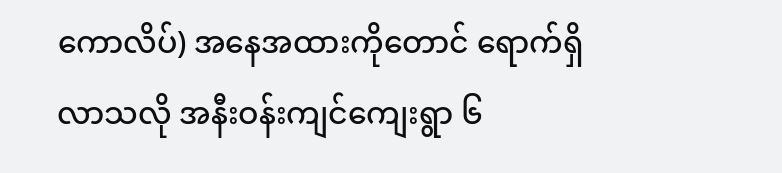ကောလိပ်) အနေအထားကိုတောင် ရောက်ရှိလာသလို အနီးဝန်းကျင်ကျေးရွာ ၆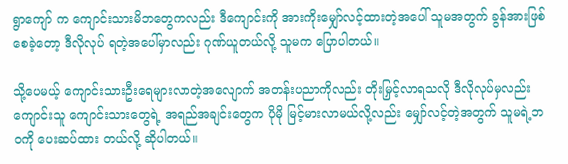ရွာကျော် က ကျောင်းသားမိဘတွေကလည်း ဒီကျောင်းကို အားကိုးမျှော်လင့်ထားတဲ့အပေါ် သူမအတွက် ခွန်အားဖြစ်စေခဲ့တော့ ဒီလိုလုပ် ရတဲ့အပေါ်မှာလည်း ဂုဏ်ယူတယ်လို့ သူမက ပြောပါတယ်။

သို့ပေမယ့် ကျောင်းသားဦးရေများလာတဲ့အလျောက် အတန်းပညာကိုလည်း တိုးမြှင့်လာရသလို ဒီလိုလုပ်မှလည်း ကျောင်းသူ ကျောင်းသားတွေရဲ့ အရည်အချင်းတွေက ပိုမို မြင့်မားလာမယ်လို့လည်း မျှော်လင့်တဲ့အတွက် သူမရဲ့ဘဝကို ပေးဆပ်ထား တယ်လို့ ဆိုပါတယ်။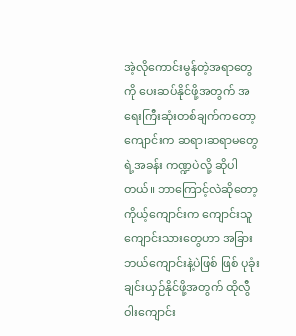အဲ့လိုကောင်းမွန်တဲ့အရာတွေကို ပေးဆပ်နိုင်ဖို့အတွက် အရေးကြီးဆုံးတစ်ချက်ကတော့ ကျောင်းက ဆရာ၊ဆရာမတွေရဲ့အခန်း ကဏ္ဍပဲလို့ ဆိုပါတယ်။ ဘာကြောင့်လဲဆိုတော့ ကိုယ့်ကျောင်းက ကျောင်းသူကျောင်းသားတွေဟာ အခြားဘယ်ကျောင်းနဲ့ပဲဖြစ် ဖြစ် ပုခုံးချင်းယှဉ်နိုင်ဖို့အတွက် ထိုလွီဝါးကျောင်း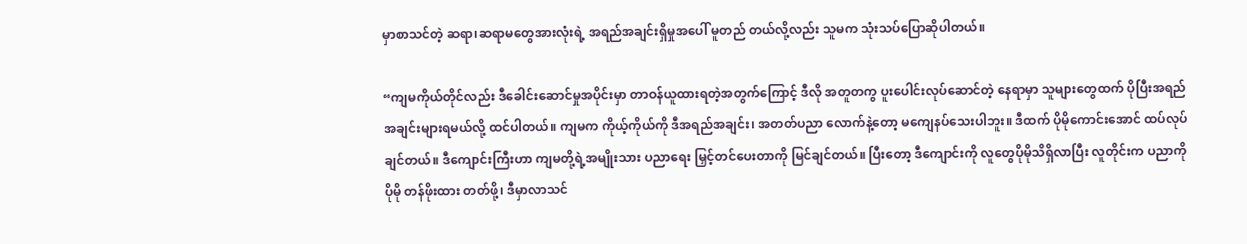မှာစာသင်တဲ့ ဆရာ၊ဆရာမတွေအားလုံးရဲ့ အရည်အချင်းရှိမှုအပေါ် မူတည် တယ်လို့လည်း သူမက သုံးသပ်ပြောဆိုပါတယ်။

“ကျမကိုယ်တိုင်လည်း ဒီခေါင်းဆောင်မှုအပိုင်းမှာ တာဝန်ယူထားရတဲ့အတွက်ကြောင့် ဒီလို အတူတကွ ပူးပေါင်းလုပ်ဆောင်တဲ့ နေရာမှာ သူများတွေထက် ပိုပြီးအရည်အချင်းများရမယ်လို့ ထင်ပါတယ်။ ကျမက ကိုယ့်ကိုယ်ကို ဒီအရည်အချင်း၊ အတတ်ပညာ လောက်နဲ့တော့ မကျေနပ်သေးပါဘူး။ ဒီထက် ပိုမိုကောင်းအောင် ထပ်လုပ်ချင်တယ်။ ဒီကျောင်းကြီးဟာ ကျမတို့ရဲ့အမျိုးသား ပညာရေး မြှင့်တင်ပေးတာကို မြင်ချင်တယ်။ ပြီးတော့ ဒီကျောင်းကို လူတွေပိုမိုသိရှိလာပြီး လူတိုင်းက ပညာကို ပိုမို တန်ဖိုးထား တတ်ဖို့၊ ဒီမှာလာသင်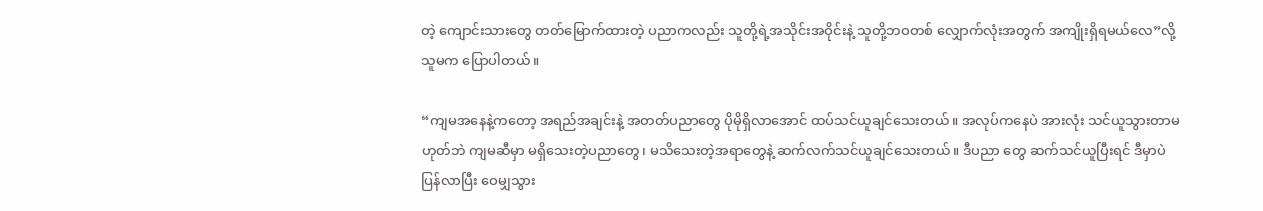တဲ့ ကျောင်းသားတွေ တတ်မြောက်ထားတဲ့ ပညာကလည်း သူတို့ရဲ့အသိုင်းအဝိုင်းနဲ့ သူတို့ဘဝတစ် လျှောက်လုံးအတွက် အကျိုးရှိရမယ်လေ”လို့ သူမက ပြောပါတယ်။

“ကျမအနေနဲ့ကတော့ အရည်အချင်းနဲ့ အတတ်ပညာတွေ ပိုမိုရှိလာအောင် ထပ်သင်ယူချင်သေးတယ်။ အလုပ်ကနေပဲ အားလုံး သင်ယူသွားတာမဟုတ်ဘဲ ကျမဆီမှာ မရှိသေးတဲ့ပညာတွေ၊ မသိသေးတဲ့အရာတွေနဲ့ ဆက်လက်သင်ယူချင်သေးတယ်။ ဒီပညာ တွေ ဆက်သင်ယူပြီးရင် ဒီမှာပဲ ပြန်လာပြီး ဝေမျှသွား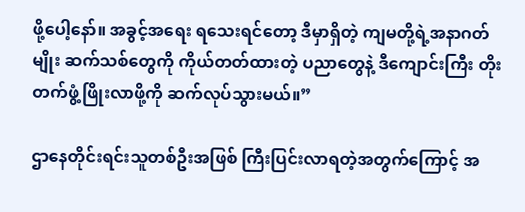ဖို့ပေါ့နော်။ အခွင့်အရေး ရသေးရင်တော့ ဒီမှာရှိတဲ့ ကျမတို့ရဲ့အနာဂတ်မျိုး ဆက်သစ်တွေကို ကိုယ်တတ်ထားတဲ့ ပညာတွေနဲ့ ဒီကျောင်းကြီး တိုးတက်ဖွံ့ဖြိုးလာဖို့ကို ဆက်လုပ်သွားမယ်။”

ဌာနေတိုင်းရင်းသူတစ်ဦးအဖြစ် ကြီးပြင်းလာရတဲ့အတွက်ကြောင့် အ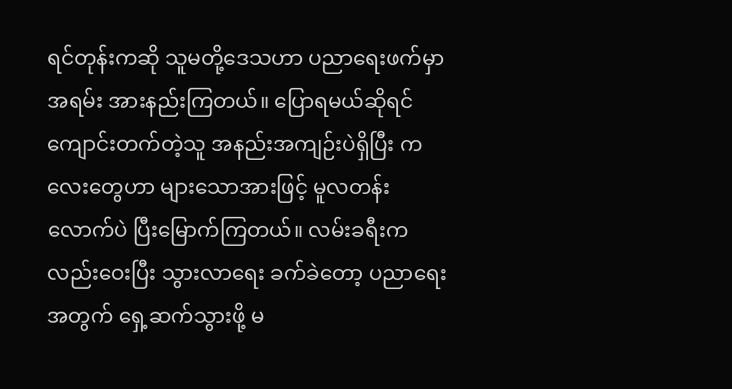ရင်တုန်းကဆို သူမတို့ဒေသဟာ ပညာရေးဖက်မှာ အရမ်း အားနည်းကြတယ်။ ပြောရမယ်ဆိုရင် ကျောင်းတက်တဲ့သူ အနည်းအကျဉ်းပဲရှိပြီး ကလေးတွေဟာ များသောအားဖြင့် မူလတန်း လောက်ပဲ ပြီးမြောက်ကြတယ်။ လမ်းခရီးကလည်းဝေးပြီး သွားလာရေး ခက်ခဲတော့ ပညာရေးအတွက် ရှေ့ဆက်သွားဖို့ မ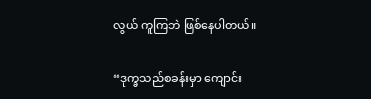လွယ် ကူကြဘဲ ဖြစ်နေပါတယ်။

“ဒုက္ခသည်စခန်းမှာ ကျောင်း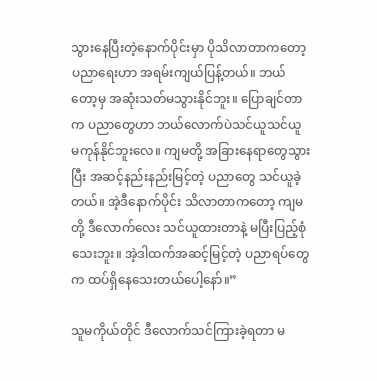သွားနေပြီးတဲ့နောက်ပိုင်းမှာ ပိုသိလာတာကတော့ ပညာရေးဟာ အရမ်းကျယ်ပြန့်တယ်။ ဘယ် တော့မှ အဆုံးသတ်မသွားနိုင်ဘူး။ ပြောချင်တာက ပညာတွေဟာ ဘယ်လောက်ပဲသင်ယူသင်ယူ မကုန်နိုင်ဘူးလေ။ ကျမတို့ အခြားနေရာတွေသွားပြီး အဆင့်နည်းနည်းမြင့်တဲ့ ပညာတွေ သင်ယူခဲ့တယ်။ အဲ့ဒီနောက်ပိုင်း သိလာတာကတော့ ကျမတို့ ဒီလောက်လေး သင်ယူထားတာနဲ့ မပြီးပြည့်စုံသေးဘူး။ အဲ့ဒါထက်အဆင့်မြင့်တဲ့ ပညာရပ်တွေက ထပ်ရှိနေသေးတယ်ပေါ့နော်။”

သူမကိုယ်တိုင် ဒီလောက်သင်ကြားခဲ့ရတာ မ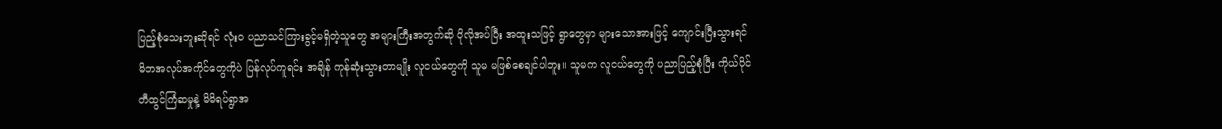ပြည့်စုံသေးဘူးဆိုရင် လုံးဝ ပညာသင်ကြားခွင့်မရှိတဲ့သူတွေ အများကြီးအတွက်ဆို ပိုလိုအပ်ပြီး အထူးသဖြင့် ရွာတွေမှာ များသောအားဖြင့် ကျောင်းပြီးသွားရင် မိဘအလုပ်အကိုင်တွေကိုပဲ ပြန်လုပ်ကူရင်း အချိန် ကုန်ဆုံးသွားတာမျိုး လူငယ်တွေကို သူမ မဖြစ်စေချင်ပါဘူး။ သူမက လူငယ်တွေကို ပညာပြည့်စုံပြီး ကိုယ်ပိုင် တီထွင်ကြံဆမှုနဲ့ မိမိရပ်ရွာအ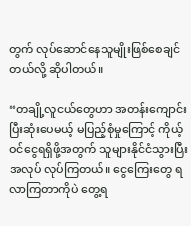တွက် လုပ်ဆောင်နေသူမျိုးဖြစ်စေချင်တယ်လို့ ဆိုပါတယ်။

“တချို့လူငယ်တွေဟာ အတန်းကျောင်းပြီးဆုံးပေမယ့် မပြည့်စုံမှုကြောင့် ကိုယ့်ဝင်ငွေရရှိဖို့အတွက် သူများနိုင်ငံသွားပြီး အလုပ် လုပ်ကြတယ်။ ငွေကြေးတွေ ရလာကြတာကိုပဲ တွေ့ရ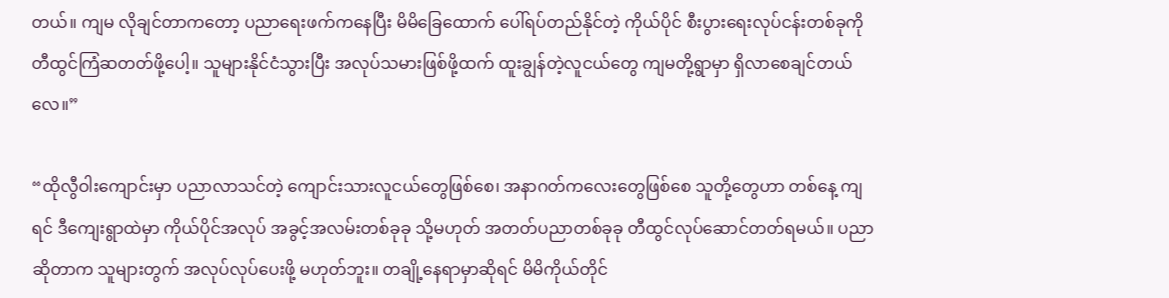တယ်။ ကျမ လိုချင်တာကတော့ ပညာရေးဖက်ကနေပြီး မိမိခြေထောက် ပေါ်ရပ်တည်နိုင်တဲ့ ကိုယ်ပိုင် စီးပွားရေးလုပ်ငန်းတစ်ခုကို တီထွင်ကြံဆတတ်ဖို့ပေါ့။ သူများနိုင်ငံသွားပြီး အလုပ်သမားဖြစ်ဖို့ထက် ထူးချွန်တဲ့လူငယ်တွေ ကျမတို့ရွာမှာ ရှိလာစေချင်တယ်လေ။”

“ထိုလွီဝါးကျောင်းမှာ ပညာလာသင်တဲ့ ကျောင်းသားလူငယ်တွေဖြစ်စေ၊ အနာဂတ်ကလေးတွေဖြစ်စေ သူတို့တွေဟာ တစ်နေ့ ကျရင် ဒီကျေးရွာထဲမှာ ကိုယ်ပိုင်အလုပ် အခွင့်အလမ်းတစ်ခုခု သို့မဟုတ် အတတ်ပညာတစ်ခုခု တီထွင်လုပ်ဆောင်တတ်ရမယ်။ ပညာဆိုတာက သူများတွက် အလုပ်လုပ်ပေးဖို့ မဟုတ်ဘူး။ တချို့နေရာမှာဆိုရင် မိမိကိုယ်တိုင်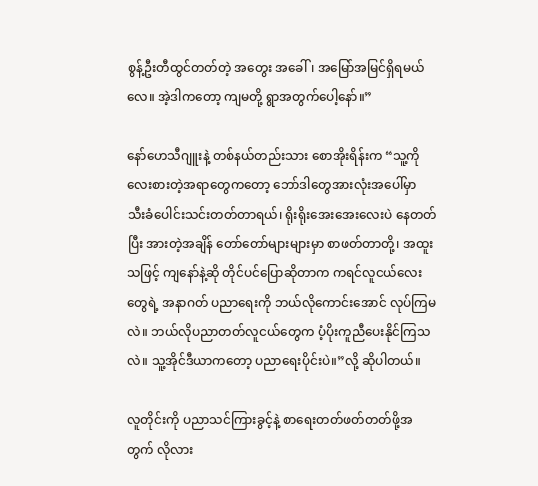စွန့်ဦးတီထွင်တတ်တဲ့ အတွေး အခေါ်၊ အမြော်အမြင်ရှိရမယ်လေ။ အဲ့ဒါကတော့ ကျမတို့ ရွာအတွက်ပေါ့နော်။”

နော်ဟေသီဂျူးနဲ့ တစ်နယ်တည်းသား စောအိုးရိန်းက “သူ့ကို လေးစားတဲ့အရာတွေကတော့ ဘော်ဒါတွေအားလုံးအပေါ်မှာ သီးခံပေါင်းသင်းတတ်တာရယ်၊ ရိုးရိုးအေးအေးလေးပဲ နေတတ်ပြီး အားတဲ့အချိန် တော်တော်များများမှာ စာဖတ်တာတို့၊ အထူး သဖြင့် ကျနော်နဲ့ဆို တိုင်ပင်ပြောဆိုတာက ကရင်လူငယ်လေးတွေရဲ့ အနာဂတ် ပညာရေးကို ဘယ်လိုကောင်းအောင် လုပ်ကြမ လဲ။ ဘယ်လိုပညာတတ်လူငယ်တွေက ပံ့ပိုးကူညီပေးနိုင်ကြသလဲ။ သူ့အိုင်ဒီယာကတော့ ပညာရေးပိုင်းပဲ။”လို့ ဆိုပါတယ်။

လူတိုင်းကို ပညာသင်ကြားခွင့်နဲ့ စာရေးတတ်ဖတ်တတ်ဖို့အတွက် လိုလား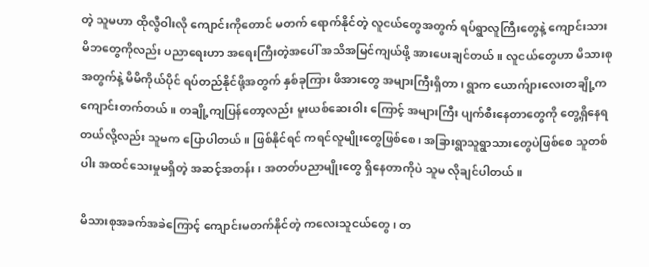တဲ့ သူမဟာ ထိုလွီဝါးလို ကျောင်းကိုတောင် မတက် ရောက်နိုင်တဲ့ လူငယ်တွေအတွက် ရပ်ရွာလူကြီးတွေနဲ့ ကျောင်းသားမိဘတွေကိုလည်း ပညာရေးဟာ အရေးကြီးတဲ့အပေါ် အသိအမြင်ကျယ်ဖို့ အားပေးချင်တယ်။ လူငယ်တွေဟာ မိသားစုအတွက်နဲ့ မိမိကိုယ်ပိုင် ရပ်တည်နိုင်ဖို့အတွက် နှစ်ခုကြား ဖိအားတွေ အများကြီးရှိတာ၊ ရွာက ယောက်ျားလေးတချို့က ကျောင်းတက်တယ်။ တချို့ကျပြန်တော့လည်း မူးယစ်ဆေးဝါး ကြောင့် အများကြီး ပျက်စီးနေတာတွေကို တွေ့ရှိနေရတယ်လို့လည်း သူမက ပြောပါတယ်။ ဖြစ်နိုင်ရင် ကရင်လူမျိုးတွေဖြစ်စေ၊ အခြားရွာသူရွာသားတွေပဲဖြစ်စေ သူတစ်ပါး အထင်သေးမှုမရှိတဲ့ အဆင့်အတန်း၊ အတတ်ပညာမျိုးတွေ ရှိနေတာကိုပဲ သူမ လိုချင်ပါတယ်။

မိသားစုအခက်အခဲကြောင့် ကျောင်းမတက်နိုင်တဲ့ ကလေးသူငယ်တွေ၊ တ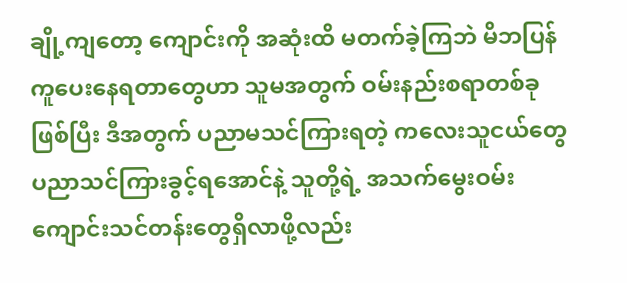ချို့ကျတော့ ကျောင်းကို အဆုံးထိ မတက်ခဲ့ကြဘဲ မိဘပြန်ကူပေးနေရတာတွေဟာ သူမအတွက် ဝမ်းနည်းစရာတစ်ခုဖြစ်ပြီး ဒီအတွက် ပညာမသင်ကြားရတဲ့ ကလေးသူငယ်တွေ ပညာသင်ကြားခွင့်ရအောင်နဲ့ သူတို့ရဲ့ အသက်မွေးဝမ်းကျောင်းသင်တန်းတွေရှိလာဖို့လည်း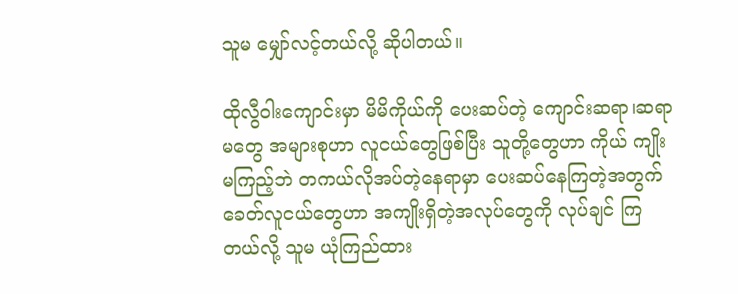သူမ မျှော်လင့်တယ်လို့ ဆိုပါတယ်။

ထိုလွီဝါးကျောင်းမှာ မိမိကိုယ်ကို ပေးဆပ်တဲ့ ကျောင်းဆရာ၊ဆရာမတွေ အများစုဟာ လူငယ်တွေဖြစ်ပြီး သူတို့တွေဟာ ကိုယ် ကျိုးမကြည့်ဘဲ တကယ်လိုအပ်တဲ့နေရာမှာ ပေးဆပ်နေကြတဲ့အတွက် ခေတ်လူငယ်တွေဟာ အကျိုးရှိတဲ့အလုပ်တွေကို လုပ်ချင် ကြတယ်လို့ သူမ ယုံကြည်ထား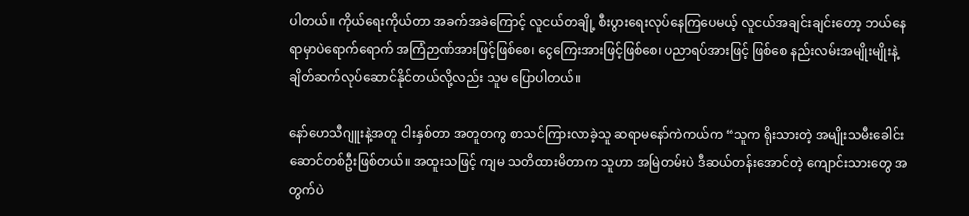ပါတယ်။ ကိုယ်ရေးကိုယ်တာ အခက်အခဲကြောင့် လူငယ်တချို့ စီးပွားရေးလုပ်နေကြပေမယ့် လူငယ်အချင်းချင်းတော့ ဘယ်နေရာမှာပဲရောက်ရောက် အကြံဉာဏ်အားဖြင့်ဖြစ်စေ၊ ငွေကြေးအားဖြင့်ဖြစ်စေ၊ ပညာရပ်အားဖြင့် ဖြစ်စေ နည်းလမ်းအမျိုးမျိုးနဲ့ ချိတ်ဆက်လုပ်ဆောင်နိုင်တယ်လို့လည်း သူမ ပြောပါတယ်။

နော်ဟေသီဂျူးနဲ့အတူ ငါးနှစ်တာ အတူတကွ စာသင်ကြားလာခဲ့သူ ဆရာမနော်ကဲကယ်က “သူက ရိုးသားတဲ့ အမျိုးသမီးခေါင်း ဆောင်တစ်ဦးဖြစ်တယ်။ အထူးသဖြင့် ကျမ သတိထားမိတာက သူဟာ အမြဲတမ်းပဲ ဒီဆယ်တန်းအောင်တဲ့ ကျောင်းသားတွေ အတွက်ပဲ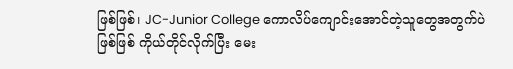ဖြစ်ဖြစ်၊ JC-Junior College ကောလိပ်ကျောင်းအောင်တဲ့သူတွေအတွက်ပဲဖြစ်ဖြစ် ကိုယ်တိုင်လိုက်ပြီး မေး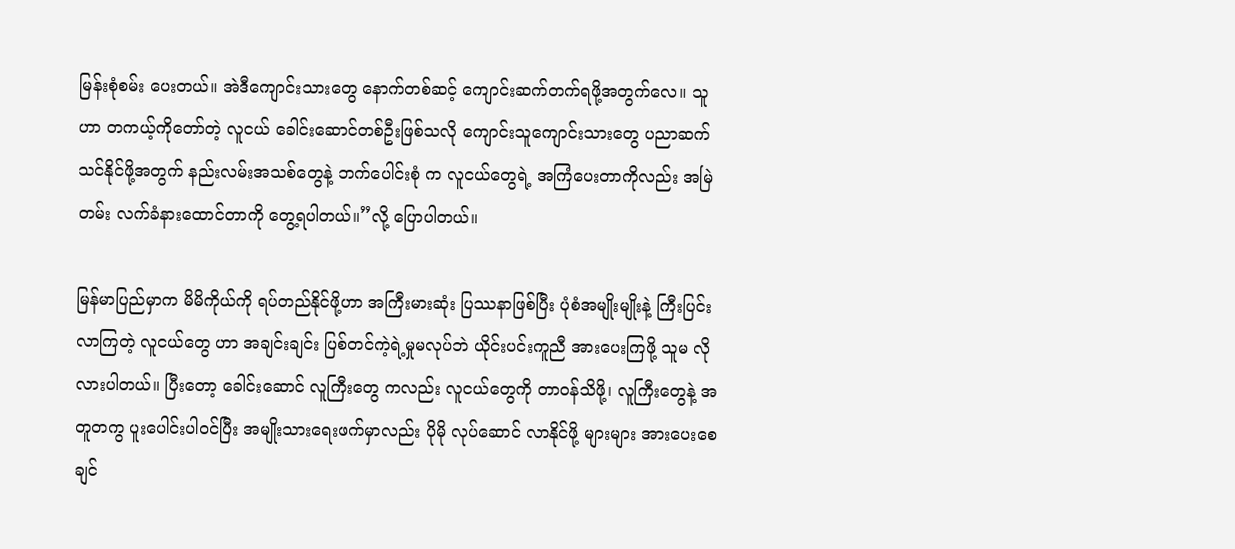မြန်းစုံစမ်း ပေးတယ်။ အဲဒီကျောင်းသားတွေ နောက်တစ်ဆင့် ကျောင်းဆက်တက်ရဖို့အတွက်လေ။ သူဟာ တကယ့်ကိုတော်တဲ့ လူငယ် ခေါင်းဆောင်တစ်ဦးဖြစ်သလို ကျောင်းသူကျောင်းသားတွေ ပညာဆက်သင်နိုင်ဖို့အတွက် နည်းလမ်းအသစ်တွေနဲ့ ဘက်ပေါင်းစုံ က လူငယ်တွေရဲ့ အကြံပေးတာကိုလည်း အမြဲတမ်း လက်ခံနားထောင်တာကို တွေ့ရပါတယ်။”လို့ ပြောပါတယ်။

မြန်မာပြည်မှာက မိမိကိုယ်ကို ရပ်တည်နိုင်ဖို့ဟာ အကြီးမားဆုံး ပြဿနာဖြစ်ပြီး ပုံစံအမျိုးမျိုးနဲ့ ကြီးပြင်းလာကြတဲ့ လူငယ်တွေ ဟာ အချင်းချင်း ပြစ်တင်ကဲ့ရဲ့မှုမလုပ်ဘဲ ယိုင်းပင်းကူညီ အားပေးကြဖို့ သူမ လိုလားပါတယ်။ ပြီးတော့ ခေါင်းဆောင် လူကြီးတွေ ကလည်း လူငယ်တွေကို တာဝန်သိဖို့၊ လူကြီးတွေနဲ့ အတူတကွ ပူးပေါင်းပါဝင်ပြီး အမျိုးသားရေးဖက်မှာလည်း ပိုမို လုပ်ဆောင် လာနိုင်ဖို့ များများ အားပေးစေချင်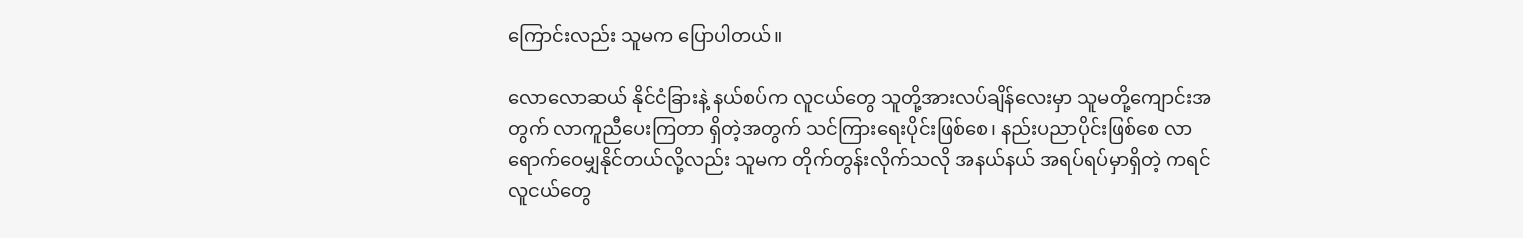ကြောင်းလည်း သူမက ပြောပါတယ်။

လောလောဆယ် နိုင်ငံခြားနဲ့ နယ်စပ်က လူငယ်တွေ သူတို့အားလပ်ချိန်လေးမှာ သူမတို့ကျောင်းအတွက် လာကူညီပေးကြတာ ရှိတဲ့အတွက် သင်ကြားရေးပိုင်းဖြစ်စေ၊ နည်းပညာပိုင်းဖြစ်စေ လာရောက်ဝေမျှနိုင်တယ်လို့လည်း သူမက တိုက်တွန်းလိုက်သလို အနယ်နယ် အရပ်ရပ်မှာရှိတဲ့ ကရင်လူငယ်တွေ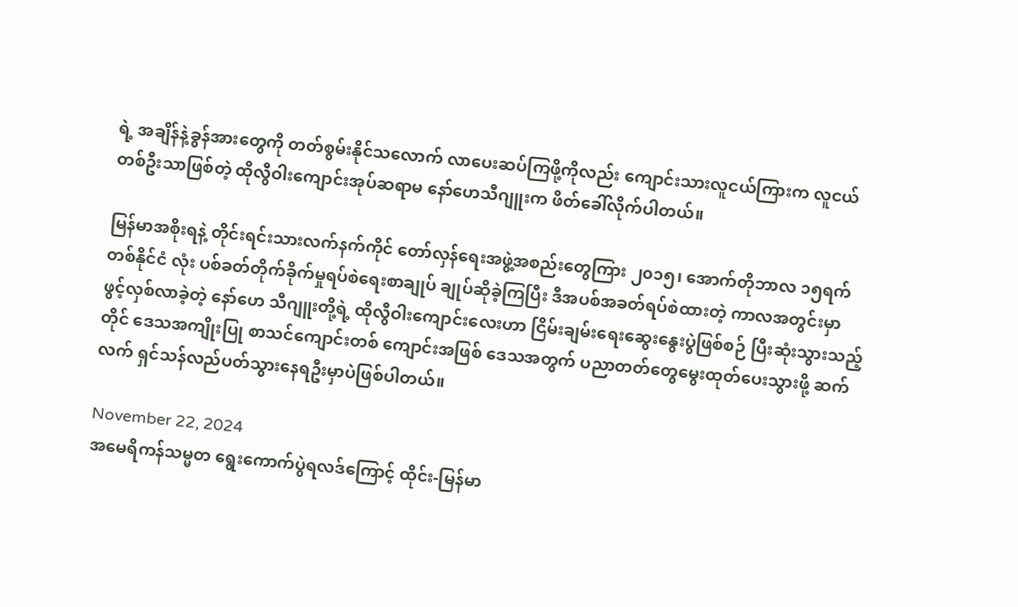ရဲ့ အချိန်နဲ့ခွန်အားတွေကို တတ်စွမ်းနိုင်သလောက် လာပေးဆပ်ကြဖို့ကိုလည်း ကျောင်းသားလူငယ်ကြားက လူငယ်တစ်ဦးသာဖြစ်တဲ့ ထိုလွီဝါးကျောင်းအုပ်ဆရာမ နော်ဟေသီဂျူးက ဖိတ်ခေါ်လိုက်ပါတယ်။

မြန်မာအစိုးရနဲ့ တိုင်းရင်းသားလက်နက်ကိုင် တော်လှန်ရေးအဖွဲ့အစည်းတွေကြား ၂၀၁၅၊ အောက်တိုဘာလ ၁၅ရက် တစ်နိုင်ငံ လုံး ပစ်ခတ်တိုက်ခိုက်မှုရပ်စဲရေးစာချုပ် ချုပ်ဆိုခဲ့ကြပြီး ဒီအပစ်အခတ်ရပ်စဲထားတဲ့ ကာလအတွင်းမှာ ဖွင့်လှစ်လာခဲ့တဲ့ နော်ဟေ သီဂျူးတို့ရဲ့ ထိုလွီဝါးကျောင်းလေးဟာ ငြိမ်းချမ်းရေးဆွေးနွေးပွဲဖြစ်စဉ် ပြီးဆုံးသွားသည့်တိုင် ဒေသအကျိုးပြု စာသင်ကျောင်းတစ် ကျောင်းအဖြစ် ဒေသအတွက် ပညာတတ်တွေမွေးထုတ်ပေးသွားဖို့ ဆက်လက် ရှင်သန်လည်ပတ်သွားနေရဦးမှာပဲဖြစ်ပါတယ်။

November 22, 2024
အမေရိကန်သမ္မတ ရွေးကောက်ပွဲရလဒ်ကြောင့် ထိုင်း-မြန်မာ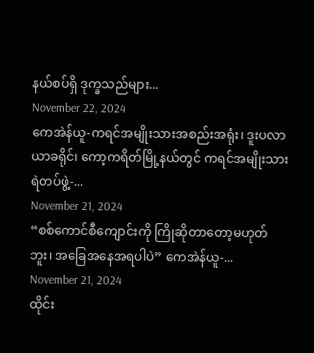နယ်စပ်ရှိ ဒုက္ခသည်များ...
November 22, 2024
ကေအဲန်ယူ-ကရင်အမျိုးသားအစည်းအရုံး၊ ဒူးပလာယာခရိုင်၊ ကော့ကရိတ်မြို့နယ်တွင် ကရင်အမျိုးသားရဲတပ်ဖွဲ့-...
November 21, 2024
“စစ်ကောင်စီကျောင်းကို ကြိုဆိုတာတော့မဟုတ်ဘူး၊ အခြေအနေအရပါပဲ” ကေအဲန်ယူ-...
November 21, 2024
ထိုင်း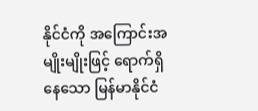နိုင်ငံကို အကြောင်းအမျိုးမျိုးဖြင့် ရောက်ရှိနေသော မြန်မာနိုင်ငံ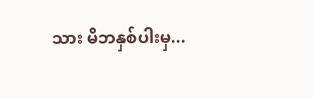သား မိဘနှစ်ပါးမှ...